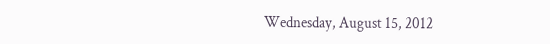Wednesday, August 15, 2012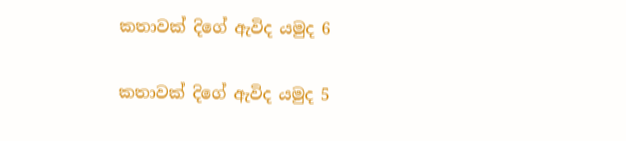කතාවක් දිගේ ඇවිද යමුද 6

කතාවක් දිගේ ඇවිද යමුද 5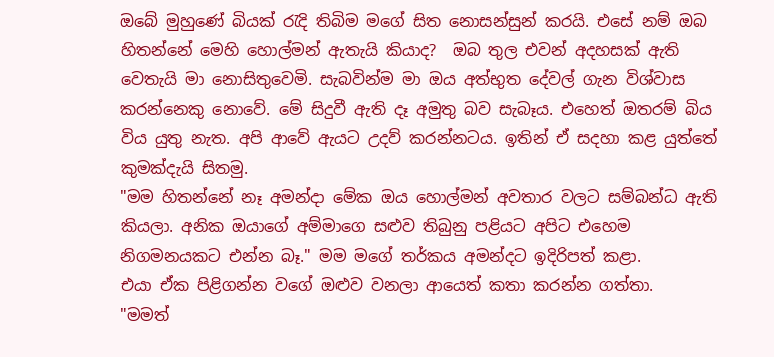ඔබේ මුහුණේ බියක් රැදි තිබිම මගේ සිත නොසන්සුන් කරයි. එසේ නම් ඔබ හිතන්නේ මෙහි හොල්මන් ඇතැයි කියාද?  ඔබ තුල එවන් අදහසක් ඇති වෙතැයි මා නොසිතුවෙමි. සැබවින්ම මා ඔය අත්භුත දේවල් ගැන විශ්වාස කරන්නෙකු නොවේ. මේ සිදුවී ඇති දෑ අමුතු බව සැබෑය. එහෙත් ඔතරම් බිය විය යුතු නැත. අපි ආවේ ඇයට උදව් කරන්නටය. ඉතින් ඒ සදහා කළ යුත්තේ කුමක්දැයි සිතමු.
"මම හිතන්නේ නෑ අමන්දා මේක ඔය හොල්මන් අවතාර වලට සම්බන්ධ ඇති කියලා. අනික ඔයාගේ අම්මාගෙ සළුව තිබුනු පළියට අපිට එහෙම නිගමනයකට එන්න බෑ." මම මගේ තර්කය අමන්දට ඉදිරිපත් කළා.
එයා ඒක පිළිගන්න වගේ ඔළුව වනලා ආයෙත් කතා කරන්න ගත්තා.
"මමත්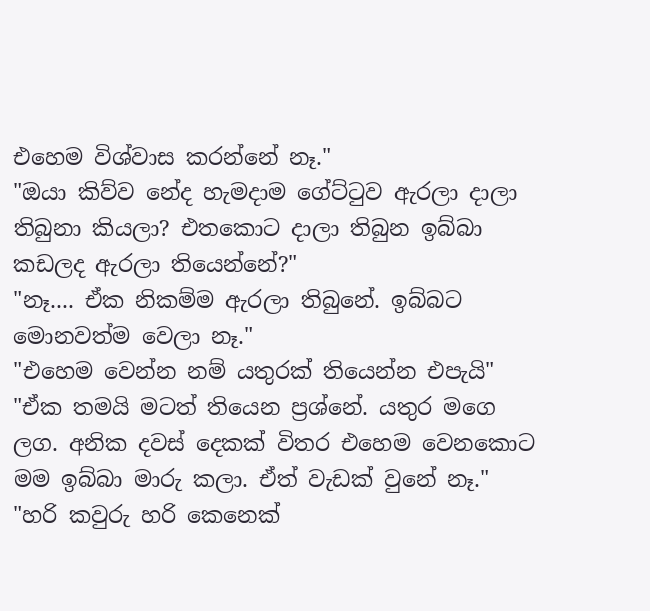එහෙම විශ්වාස කරන්නේ නෑ."
"ඔයා කිව්ව නේද හැමදාම ගේට්ටුව ඇරලා දාලා තිබුනා කියලා? එතකොට දාලා තිබුන ඉබ්බා කඩලද ඇරලා තියෙන්නේ?"
"නෑ.... ඒක නිකම්ම ඇරලා තිබුනේ. ඉබ්බට මොනවත්ම වෙලා නෑ."
"එහෙම වෙන්න නම් යතුරක් තියෙන්න එපැයි"
"ඒක තමයි මටත් තියෙන ප්‍රශ්නේ. යතුර මගෙ ලග. අනික දවස් දෙකක් විතර එහෙම වෙනකොට මම ඉබ්බා මාරු කලා. ඒත් වැඩක් වුනේ නෑ."
"හරි කවුරු හරි කෙනෙක්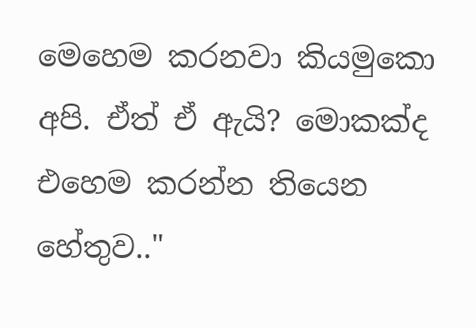මෙහෙම කරනවා කියමුකො අපි. ඒත් ඒ ඇයි? මොකක්ද එහෙම කරන්න තියෙන හේතුව.."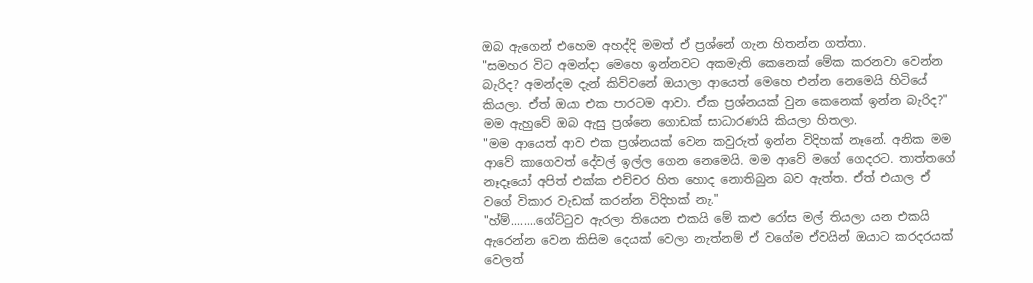ඔබ ඇගෙන් එහෙම අහද්දි මමත් ඒ ප්‍රශ්නේ ගැන හිතන්න ගත්තා.
"සමහර විට අමන්දා මෙහෙ ඉන්නවට අකමැති කෙනෙක් මේක කරනවා වෙන්න බැරිද? අමන්දම දැන් කිව්වනේ ඔයාලා ආයෙත් මෙහෙ එන්න නෙමෙයි හිටියේ කියලා. ඒත් ඔයා එක පාරටම ආවා. ඒක ප්‍රශ්නයක් වුන කෙනෙක් ඉන්න බැරිද?" මම ඇහුවේ ඔබ ඇසු ප්‍රශ්නෙ ගොඩක් සාධාරණයි කියලා හිතලා.
"මම ආයෙත් ආව එක ප්‍රශ්නයක් වෙන කවුරුත් ඉන්න විදිහක් නෑනේ. අනික මම ආවේ කාගෙවත් දේවල් ඉල්ල ගෙන නෙමෙයි. මම ආවේ මගේ ගෙදරට. තාත්තගේ නෑදෑයෝ අපිත් එක්ක එච්චර හිත හොද නොතිබුන බව ඇත්ත. ඒත් එයාල ඒ වගේ විකාර වැඩක් කරන්න විදිහක් නැ."
"හ්ම්........ගේට්ටුව ඇරලා තියෙන එකයි මේ කළු රෝස මල් තියලා යන එකයි ඇරෙන්න වෙන කිසිම දෙයක් වෙලා නැත්නම් ඒ වගේම ඒවයින් ඔයාට කරදරයක් වෙලත්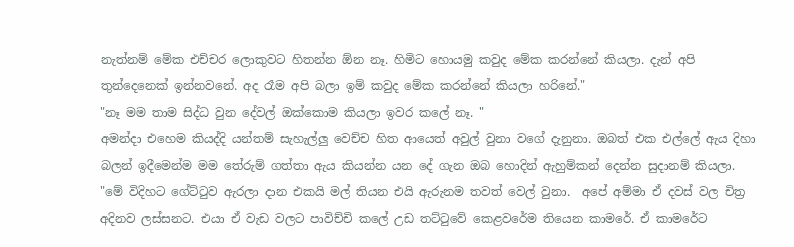නැත්නම් මේක එච්චර ලොකුවට හිතන්න ඕන නෑ. හිමිට හොයමු කවුද මේක කරන්නේ කියලා. දැන් අපි තුන්දෙනෙක් ඉන්නවනේ. අද රෑම අපි බලා ඉම් කවුද මේක කරන්නේ කියලා හරිනේ."
"නෑ මම තාම සිද්ධ වුන දේවල් ඔක්කොම කියලා ඉවර කලේ නෑ. "
අමන්දා එහෙම කියද්දි යන්තම් සැහැල්ලු වෙච්ච හිත ආයෙත් අවුල් වුනා වගේ දැනුනා. ඔබත් එක එල්ලේ ඇය දිහා බලන් ඉදීමෙන්ම මම තේරුම් ගත්තා ඇය කියන්න යන දේ ගැන ඔබ හොදින් ඇහුම්කන් දෙන්න සුදානම් කියලා.
"මේ විදිහට ගේට්ටුව ඇරලා දාන එකයි මල් තියන එයි ඇරුනම තවත් වෙල් වුනා.  අපේ අම්මා ඒ දවස් වල චිත්‍ර අදිනව ලස්සනට. එයා ඒ වැඩ වලට පාවිච්චි කලේ උඩ තට්ටුවේ කෙළවරේම තියෙන කාමරේ. ඒ කාමරේට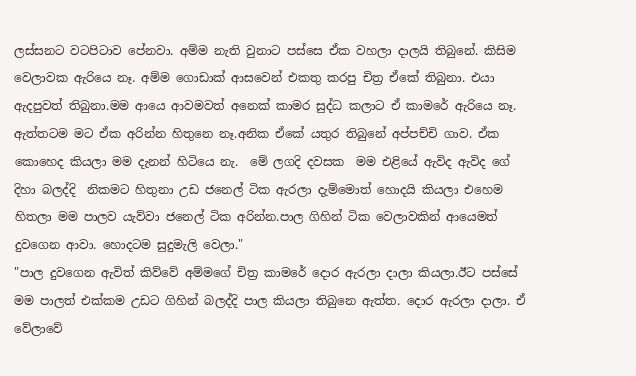ලස්සනට වටපිටාව පේනවා. අම්ම නැති වුනාට පස්සෙ ඒක වහලා දාලයි තිබුනේ. කිසිම වෙලාවක ඇරියෙ නෑ. අම්ම ගොඩාක් ආසවෙන් එකතු කරපු චිත්‍ර ඒකේ තිබුනා. එයා ඇදපුවත් තිබුනා.මම ආයෙ ආවමවත් අනෙක් කාමර සුද්ධ කලාට ඒ කාමරේ ඇරියෙ නෑ. ඇත්තටම මට ඒක අරින්න හිතුනෙ නෑ.අනික ඒකේ යතුර තිබුනේ අප්පච්චි ගාව. ඒක කොහෙද කියලා මම දැනන් හිටියෙ නැ.  මේ ලගදි දවසක  මම එළියේ ඇවිද ඇවිද ගේ දිහා බලද්දි  නිකමට හිතුනා උඩ ජනෙල් ටික ඇරලා දැම්මොත් හොදයි කියලා එහෙම හිතලා මම පාලව යැව්වා ජනෙල් ටික අරින්න.පාල ගිහින් ටික වෙලාවකින් ආයෙමත් දුවගෙන ආවා. හොදටම සුදුමැලි වෙලා."
"පාල දුවගෙන ඇවිත් කිව්වේ අම්මගේ චිත්‍ර කාමරේ දොර ඇරලා දාලා කියලා.ඊට පස්සේ මම පාලත් එක්කම උඩට ගිහින් බලද්දි පාල කියලා තිබුනෙ ඇත්ත. දොර ඇරලා දාලා. ඒ වේලාවේ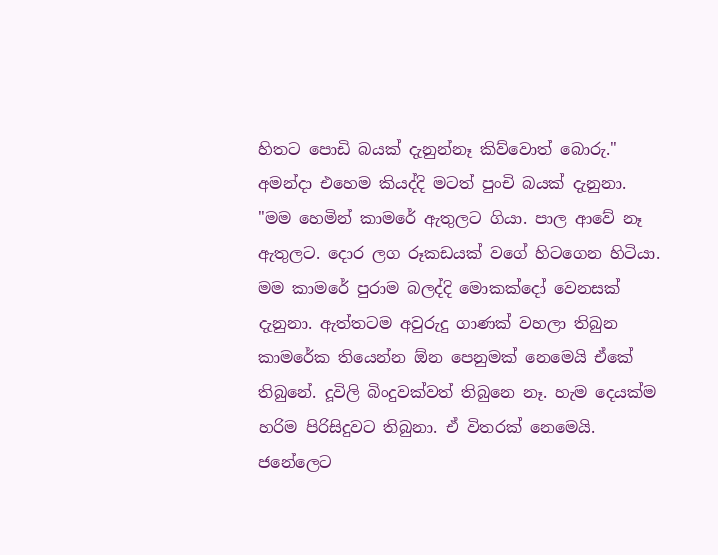හිතට පොඩි බයක් දැනුන්නෑ කිව්වොත් බොරු."
අමන්දා එහෙම කියද්දි මටත් පුංචි බයක් දැනුනා.
"මම හෙමින් කාමරේ ඇතුලට ගියා. පාල ආවේ නෑ ඇතුලට. දොර ලග රූකඩයක් වගේ හිටගෙන හිටියා. මම කාමරේ පුරාම බලද්දි මොකක්දෝ වෙනසක් දැනුනා. ඇත්තටම අවුරුදු ගාණක් වහලා තිබුන කාමරේක තියෙන්න ඕන පෙනුමක් නෙමෙයි ඒකේ තිබුනේ. දූවිලි බිංදුවක්වත් තිබුනෙ නෑ. හැම දෙයක්ම  හරිම පිරිසිදුවට තිබුනා. ඒ විතරක් නෙමෙයි. ජනේලෙට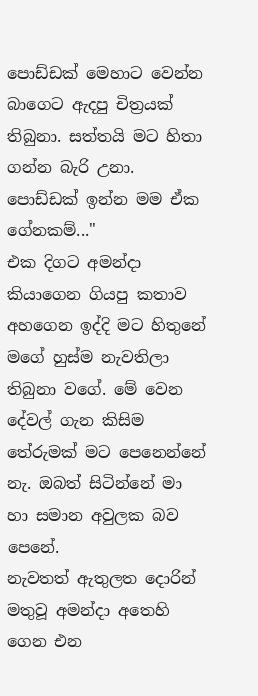පොඩ්ඩක් මෙහාට වෙන්න බාගෙට ඇදපු චිත්‍රයක් තිබුනා. සත්තයි මට හිතා ගන්න බැරි උනා. පොඩ්ඩක් ඉන්න මම ඒක ගේනකම්..."
එක දිගට අමන්දා කියාගෙන ගියපු කතාව අහගෙන ඉද්දි මට හිතුනේ මගේ හුස්ම නැවතිලා තිබුනා වගේ. මේ වෙන දේවල් ගැන කිසිම තේරුමක් මට පෙනෙන්නේ නැ. ඔබත් සිටින්නේ මා හා සමාන අවුලක බව පෙනේ.
නැවතත් ඇතුලත දොරින් මතුවූ අමන්දා අතෙහි ගෙන එන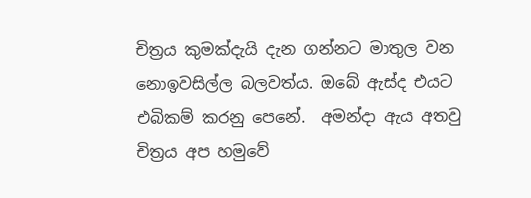චිත්‍රය කුමක්දැයි දැන ගන්නට මාතුල වන නොඉවසිල්ල බලවත්ය. ඔබේ ඇස්ද එයට එබිකම් කරනු පෙනේ.  අමන්දා ඇය අතවු චිත්‍රය අප හමුවේ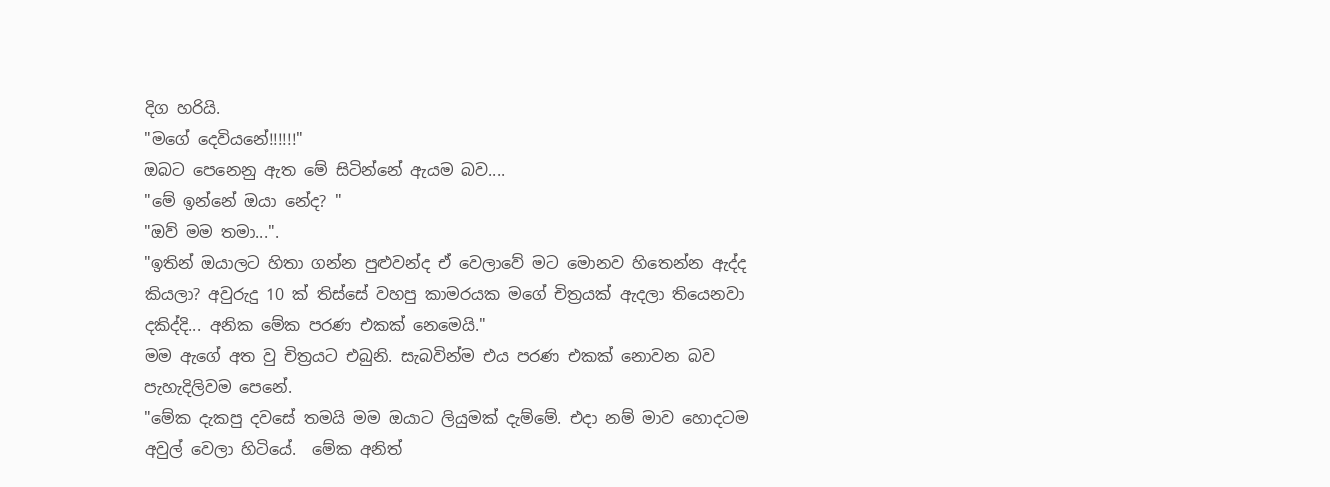දිග හරියි.
"මගේ දෙවියනේ!!!!!!"
ඔබට පෙනෙනු ඇත මේ සිටින්නේ ඇයම බව....
"මේ ඉන්නේ ඔයා නේද? "
"ඔව් මම තමා...".
"ඉතින් ඔයාලට හිතා ගන්න පුළුවන්ද ඒ වෙලාවේ මට මොනව හිතෙන්න ඇද්ද කියලා? අවුරුදු 10 ක් තිස්සේ වහපු කාමරයක මගේ චිත්‍රයක් ඇදලා තියෙනවා දකිද්දි... අනික මේක පරණ එකක් නෙමෙයි."
මම ඇගේ අත වු චිත්‍රයට එබුනි. සැබවින්ම එය පරණ එකක් නොවන බව පැහැදිලිවම පෙනේ.
"මේක දැකපු දවසේ තමයි මම ඔයාට ලියුමක් දැම්මේ. එදා නම් මාව හොදටම අවුල් වෙලා හිටියේ.  මේක අනිත්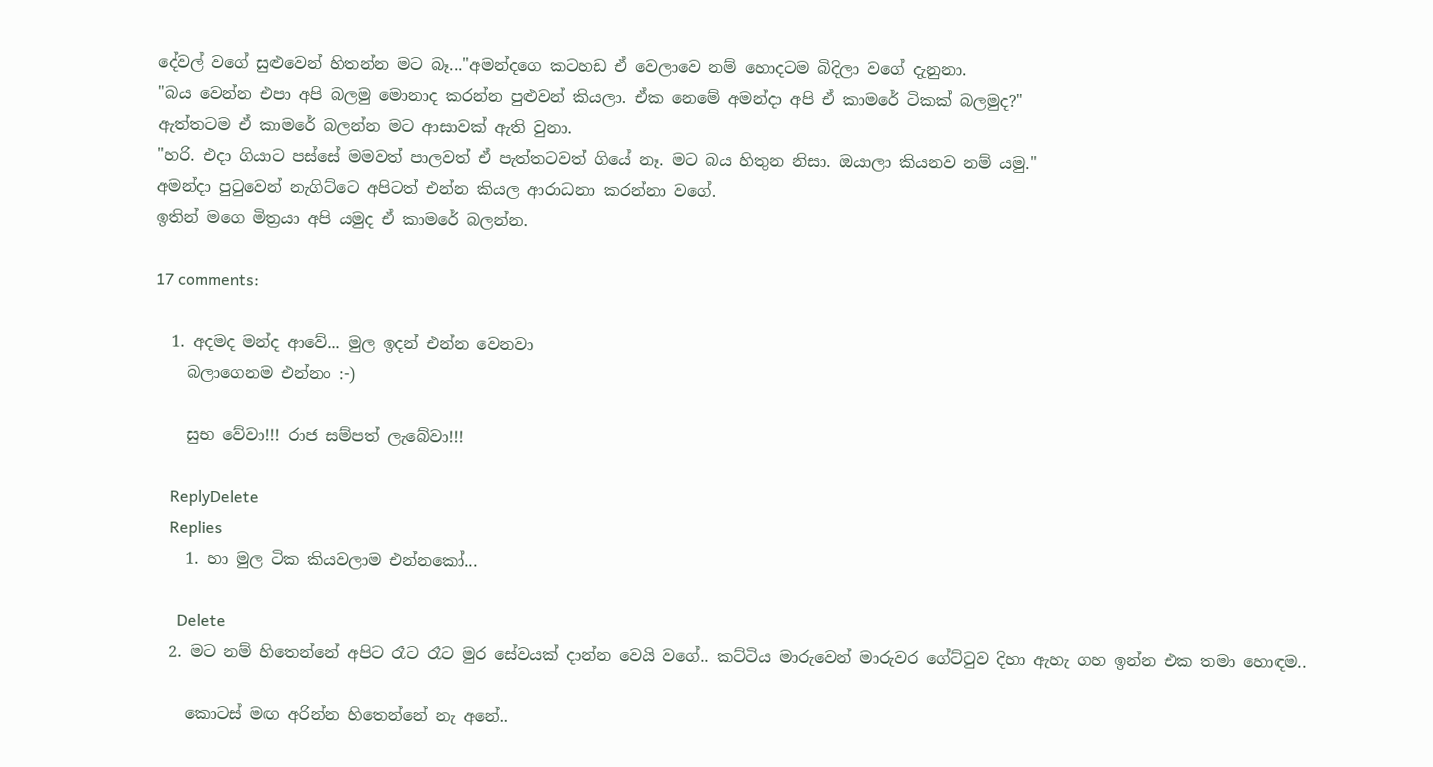දේවල් වගේ සුළුවෙන් හිතන්න මට බෑ..."අමන්දගෙ කටහඩ ඒ වෙලාවෙ නම් හොදටම බිදිලා වගේ දැනුනා.
"බය වෙන්න එපා අපි බලමු මොනාද කරන්න පුළුවන් කියලා. ඒක නෙමේ අමන්දා අපි ඒ කාමරේ ටිකක් බලමුද?"
ඇත්තටම ඒ කාමරේ බලන්න මට ආසාවක් ඇති වුනා.
"හරි. එදා ගියාට පස්සේ මමවත් පාලවත් ඒ පැත්තටවත් ගියේ නෑ. මට බය හිතුන නිසා. ඔයාලා කියනව නම් යමු."
අමන්දා පුටුවෙන් නැගිට්ටෙ අපිටත් එන්න කියල ආරාධනා කරන්නා වගේ.
ඉතින් මගෙ මිත්‍රයා අපි යමුද ඒ කාමරේ බලන්න.

17 comments:

  1. අදමද මන්ද ආවේ... මුල ඉදන් එන්න වෙනවා
    බලාගෙනම එන්නං :-)

    සුභ වේවා!!! රාජ සම්පත් ලැබේවා!!!

    ReplyDelete
    Replies
    1. හා මුල ටික කියවලාම එන්නකෝ...

      Delete
  2. මට නම් හිතෙන්නේ අපිට රෑට රෑට මුර සේවයක් දාන්න වෙයි වගේ.. කට්ටිය මාරුවෙන් මාරුවර ගේට්ටුව දිහා ඇහැ ගහ ඉන්න එක තමා හොඳම..

    කොටස් මඟ අරින්න හිතෙන්නේ නැ අනේ..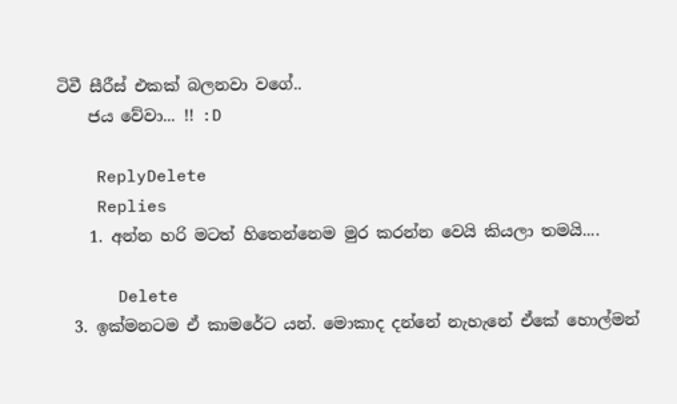ටිවී සීරීස් එකක් බලනවා වගේ..
    ජය වේවා... !! :D

    ReplyDelete
    Replies
    1. අන්න හරි මටත් හිතෙන්නෙම මුර කරන්න වෙයි කියලා තමයි....

      Delete
  3. ඉක්මනටම ඒ කාමරේට යන්. මොකාද දන්නේ නැහැනේ ඒකේ හොල්මන්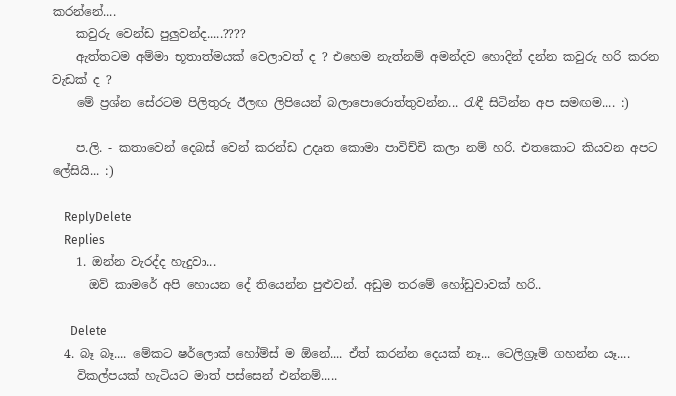කරන්නේ....
    කවුරු වෙන්ඩ පුලුවන්ද.....????
    ඇත්තටම අම්මා භූතාත්මයක් වෙලාවත් ද ? එහෙම නැත්නම් අමන්දව හොදින් දන්න කවුරු හරි කරන වැඩක් ද ?
    මේ ප්‍රශ්න සේරටම පිලිතුරු ඊලඟ ලිපියෙන් බලාපොරොත්තුවන්න... රැඳී සිටින්න අප සමඟම.... :)

    ප.ලි. - කතාවෙන් දෙබස් වෙන් කරන්ඩ උදෘත කොමා පාවිච්චි කලා නම් හරි. එතකොට කියවන අපට ලේසියි... :)

    ReplyDelete
    Replies
    1. ඔන්න වැරද්ද හැදුවා...
      ඔව් කාමරේ අපි හොයන දේ තියෙන්න පුළුවන්. අඩුම තරමේ හෝඩුවාවක් හරි..

      Delete
  4. බෑ බෑ.... මේකට ෂර්ලොක් හෝම්ස් ම ඕනේ.... ඒත් කරන්න දෙයක් නෑ... ටෙලිග්‍රෑම් ගහන්න යෑ....
    විකල්පයක් හැටියට මාත් පස්සෙන් එන්නම්.....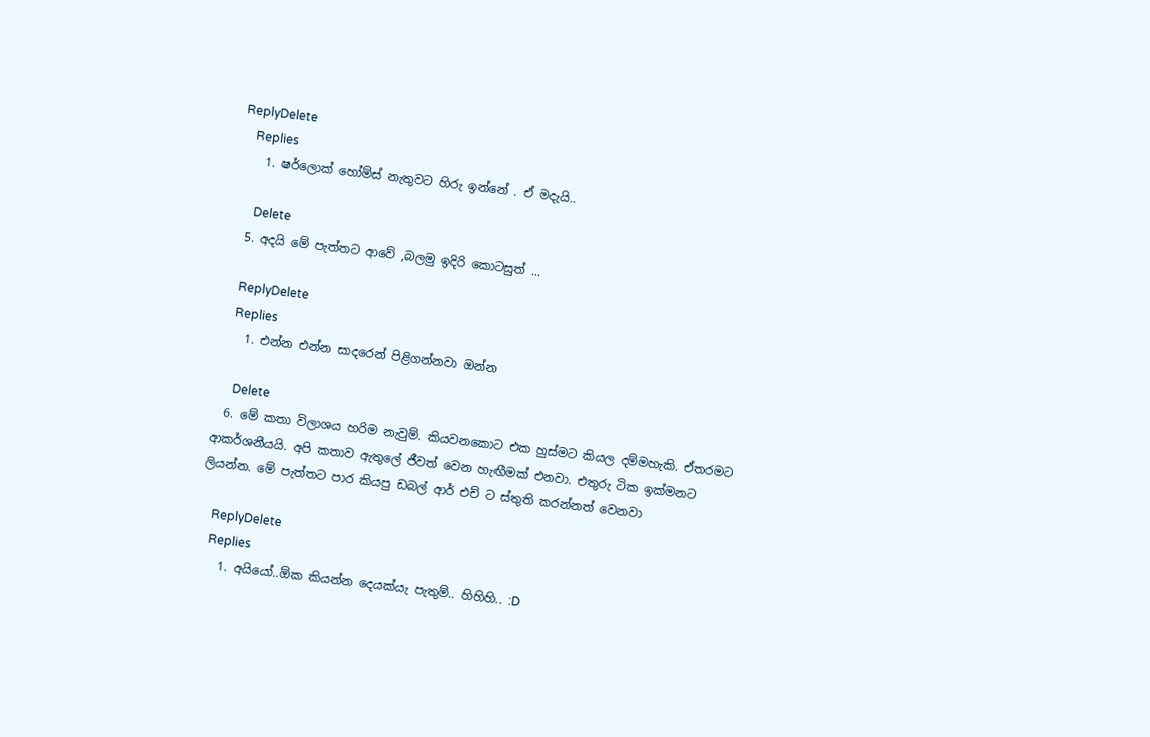ReplyDelete
    Replies
    1. ෂර්ලොක් හෝම්ස් නැතුවට හිරු ඉන්නේ . ඒ මදැයි..

      Delete
  5. අදයි මේ පැත්තට ආවේ ,බලමු ඉදිරි කොටසුත් ...

    ReplyDelete
    Replies
    1. එන්න එන්න සාදරෙන් පිළිගන්නවා ඔන්න

      Delete
  6. මේ කතා විලාශය හරිම නැවුම්. කියවනකොට එක හුස්මට කියල දම්මහැකි. ඒතරමට ආකර්ශනීයයි. අපි කතාව ඇතුලේ ජීවත් වෙන හැඟීමක් එනවා. එතුරු ටික ඉක්මනට ලියන්න. මේ පැත්තට පාර කියපු ඩබල් ආර් එච් ට ස්තුති කරන්නත් වෙනවා

    ReplyDelete
    Replies
    1. අයියෝ..ඕක කියන්න දෙයක්යැ පැතුම්.. හිහිහි.. :D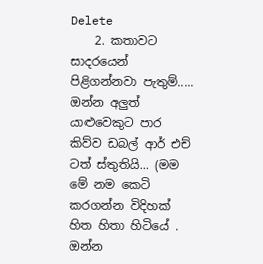Delete
    2. කතාවට සාදරයෙන් පිළිගන්නවා පැතුම්..... ඔන්න අලුත් යාළුවෙකුට පාර කිව්ව ඩබල් ආර් එච් ටත් ස්තුතියි... (මම මේ නම කෙටි කරගන්න විදිහක් හිත හිතා හිටියේ . ඔන්න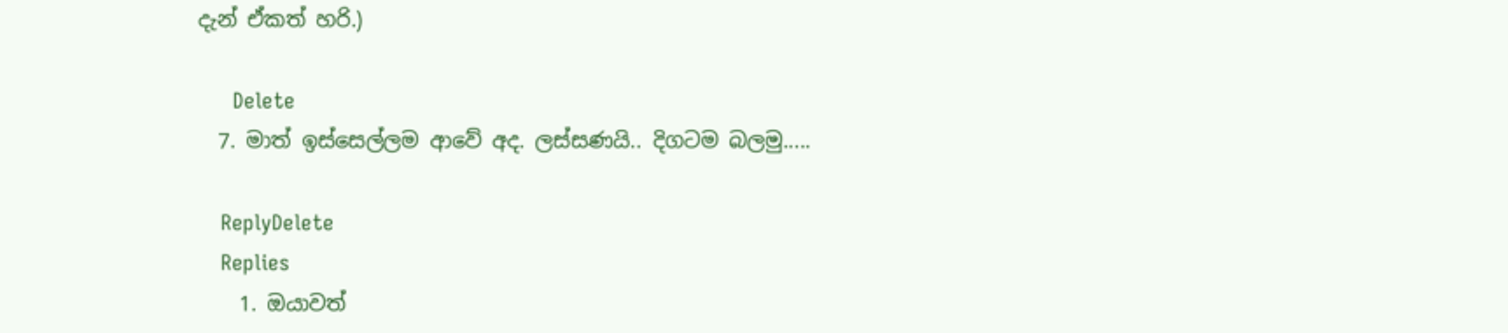දැන් ඒකත් හරි.)

      Delete
  7. මාත් ඉස්සෙල්ලම ආවේ අද. ලස්සණයි.. දිගටම බලමු.....

    ReplyDelete
    Replies
    1. ඔයාවත්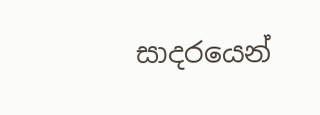සාදරයෙන්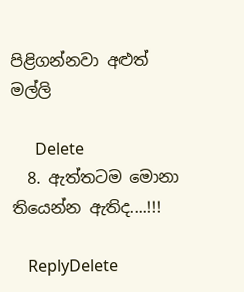පිළිගන්නවා අළුත් මල්ලි

      Delete
  8. ඇත්තටම මොනා තියෙන්න ඇතිද....!!!

    ReplyDelete